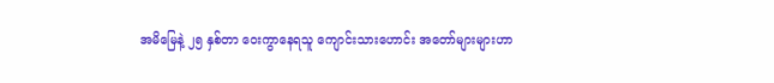အမိမြေနဲ့ ၂၅ နှစ်တာ ဝေးကွာနေရသူ ကျောင်းသားဟောင်း အတော်များများဟာ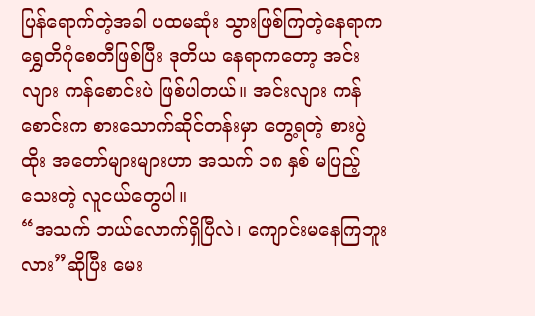ပြန်ရောက်တဲ့အခါ ပထမဆုံး သွားဖြစ်ကြတဲ့နေရာက ရွှေတိဂုံစေတီဖြစ်ပြီး ဒုတိယ နေရာကတော့ အင်းလျား ကန်စောင်းပဲ ဖြစ်ပါတယ်။ အင်းလျား ကန်စောင်းက စားသောက်ဆိုင်တန်းမှာ တွေ့ရတဲ့ စားပွဲထိုး အတော်များများဟာ အသက် ၁၈ နှစ် မပြည့်သေးတဲ့ လူငယ်တွေပါ။
“အသက် ဘယ်လောက်ရှိပြီလဲ၊ ကျောင်းမနေကြဘူးလား”ဆိုပြီး မေး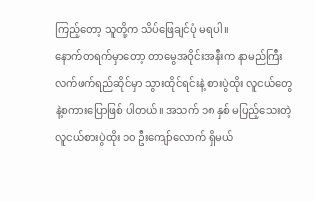ကြည့်တော့ သူတို့က သိပ်ဖြေချင်ပုံ မရပါ။
နောက်တရက်မှာတော့ တာမွေအဝိုင်းအနီးက နာမည်ကြီး လက်ဖက်ရည်ဆိုင်မှာ သွားထိုင်ရင်းနဲ့ စားပွဲထိုး လူငယ်တွေနဲ့စကားပြောဖြစ် ပါတယ်။ အသက် ၁၈ နှစ် မပြည့်သေးတဲ့ လူငယ်စားပွဲထိုး ၁၀ ဦးကျော်လောက် ရှိမယ်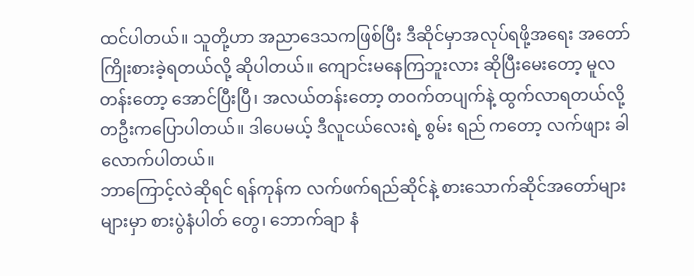ထင်ပါတယ်။ သူတို့ဟာ အညာဒေသကဖြစ်ပြီး ဒီဆိုင်မှာအလုပ်ရဖို့အရေး အတော်ကြိုးစားခဲ့ရတယ်လို့ ဆိုပါတယ်။ ကျောင်းမနေကြဘူးလား ဆိုပြီးမေးတော့ မူလတန်းတော့ အောင်ပြီးပြီ၊ အလယ်တန်းတော့ တဝက်တပျက်နဲ့ ထွက်လာရတယ်လို့ တဦးကပြောပါတယ်။ ဒါပေမယ့် ဒီလူငယ်လေးရဲ့ စွမ်း ရည် ကတော့ လက်ဖျား ခါလောက်ပါတယ်။
ဘာကြောင့်လဲဆိုရင် ရန်ကုန်က လက်ဖက်ရည်ဆိုင်နဲ့ စားသောက်ဆိုင်အတော်များများမှာ စားပွဲနံပါတ် တွေ၊ ဘောက်ချာ နံ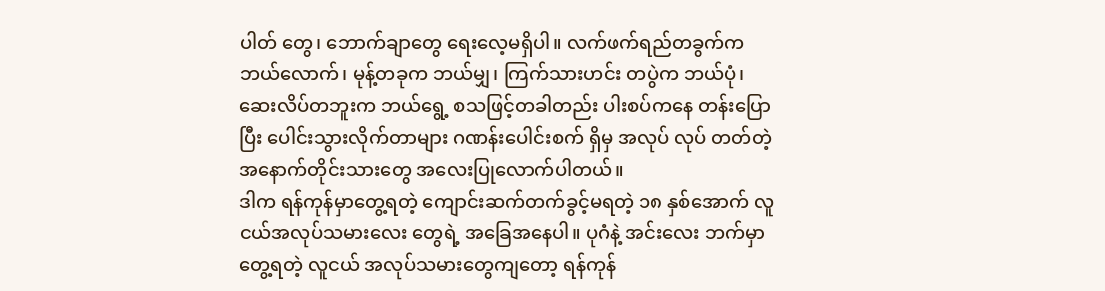ပါတ် တွေ၊ ဘောက်ချာတွေ ရေးလေ့မရှိပါ။ လက်ဖက်ရည်တခွက်က ဘယ်လောက်၊ မုန့်တခုက ဘယ်မျှ၊ ကြက်သားဟင်း တပွဲက ဘယ်ပုံ၊ ဆေးလိပ်တဘူးက ဘယ်ရွေ့ စသဖြင့်တခါတည်း ပါးစပ်ကနေ တန်းပြောပြီး ပေါင်းသွားလိုက်တာများ ဂဏန်းပေါင်းစက် ရှိမှ အလုပ် လုပ် တတ်တဲ့ အနောက်တိုင်းသားတွေ အလေးပြုလောက်ပါတယ်။
ဒါက ရန်ကုန်မှာတွေ့ရတဲ့ ကျောင်းဆက်တက်ခွင့်မရတဲ့ ၁၈ နှစ်အောက် လူငယ်အလုပ်သမားလေး တွေရဲ့ အခြေအနေပါ။ ပုဂံနဲ့ အင်းလေး ဘက်မှာတွေ့ရတဲ့ လူငယ် အလုပ်သမားတွေကျတော့ ရန်ကုန်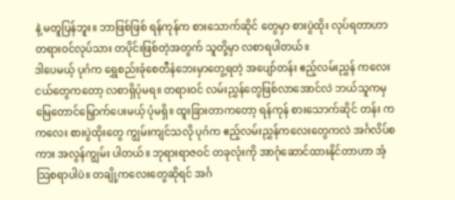နဲ့ မတူပြန်ဘူး။ ဘာဖြစ်ဖြစ် ရန်ကုန်က စားသောက်ဆိုင် တွေမှာ စားပွဲထိုး လုပ်ရတာဟာ တရားဝင်လုပ်သား တပိုင်းဖြစ်တဲ့အတွက် သူတို့မှာ လစာရပါတယ်။
ဒါပေမယ့် ပုဂံက ရွှေစည်းခုံစေတီနံဘေးမှာတွေ့ရတဲ့ အပျော်တန်း ဧည့်လမ်းညွှန် ကလေးငယ်တွေကတော့ လစာရှိပုံမရ။ တရားဝင် လမ်းညွှန်တွေဖြစ်လာအောင်လဲ ဘယ်သူကမှ မြေတောင်မြှောက်ပေးမယ့် ပုံမရှိ။ ထူးခြားတာကတော့ ရန်ကုန် စားသောက်ဆိုင် တန်း က ကလေး စားပွဲထိုးတွေ ကျွမ်းကျင်သလို ပုဂံက ဧည့်လမ်းညွှန်ကလေးတွေကလဲ အင်္ဂလိပ်စကား အလွန်ကျွမ်း ပါတယ်။ ဘုရားရာဇဝင် တခုလုံးကို အာဂုံဆောင်ထားနိုင်တာဟာ အံ့သြစရာပါပဲ။ တချို့ကလေးတွေဆိုရင် အင်္ဂ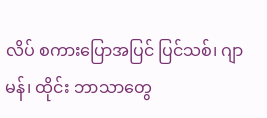လိပ် စကားပြောအပြင် ပြင်သစ်၊ ဂျာမန်၊ ထိုင်း ဘာသာတွေ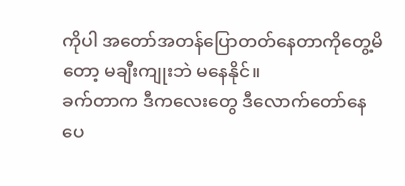ကိုပါ အတော်အတန်ပြောတတ်နေတာကိုတွေ့မိတော့ မချီးကျုးဘဲ မနေနိုင်။
ခက်တာက ဒီကလေးတွေ ဒီလောက်တော်နေပေ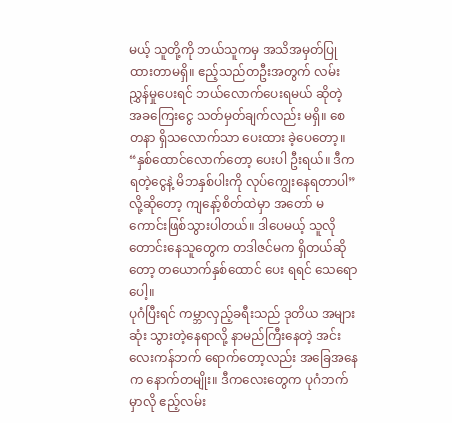မယ့် သူတို့ကို ဘယ်သူကမှ အသိအမှတ်ပြု ထားတာမရှိ။ ဧည့်သည်တဦးအတွက် လမ်းညွှန်မှုပေးရင် ဘယ်လောက်ပေးရမယ် ဆိုတဲ့ အခကြေးငွေ သတ်မှတ်ချက်လည်း မရှိ။ စေတနာ ရှိသလောက်သာ ပေးထား ခဲ့ပေတော့။
“နှစ်ထောင်လောက်တော့ ပေးပါ ဦးရယ်။ ဒီကရတဲ့ငွေနဲ့ မိဘနှစ်ပါးကို လုပ်ကျွေးနေရတာပါ”လို့ဆိုတော့ ကျနော့်စိတ်ထဲမှာ အတော် မကောင်းဖြစ်သွားပါတယ်။ ဒါပေမယ့် သူလို တောင်းနေသူတွေက တဒါဇင်မက ရှိတယ်ဆိုတော့ တယောက်နှစ်ထောင် ပေး ရရင် သေရောပေါ့။
ပုဂံပြီးရင် ကမ္ဘာလှည့်ခရီးသည် ဒုတိယ အများဆုံး သွားတဲ့နေရာလို့ နာမည်ကြီးနေတဲ့ အင်းလေးကန်ဘက် ရောက်တော့လည်း အခြေအနေက နောက်တမျိုး။ ဒီကလေးတွေက ပုဂံဘက်မှာလို ဧည့်လမ်း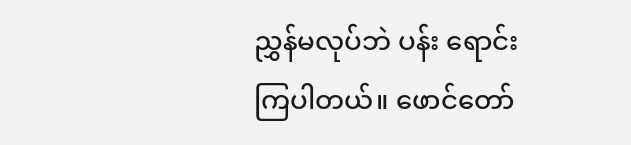ညွှန်မလုပ်ဘဲ ပန်း ရောင်းကြပါတယ်။ ဖောင်တော်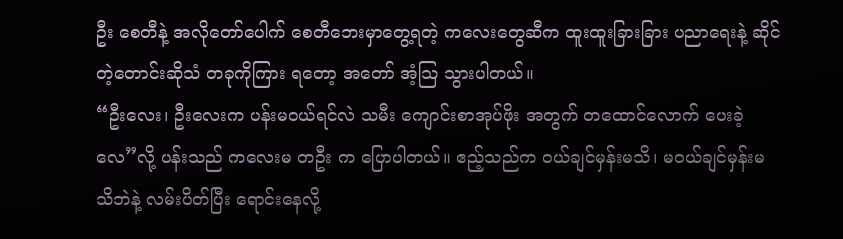ဦး စေတီနဲ့ အလိုတော်ပေါက် စေတီဘေးမှာတွေ့ရတဲ့ ကလေးတွေဆီက ထူးထူးခြားခြား ပညာရေးနဲ့ ဆိုင်တဲ့တောင်းဆိုသံ တခုကိုကြား ရတော့ အတော် အံ့သြ သွားပါတယ်။
“ဦးလေး၊ ဦးလေးက ပန်းမဝယ်ရင်လဲ သမီး ကျောင်းစာအုပ်ဖိုး အတွက် တထောင်လောက် ပေးခဲ့လေ”လို့ ပန်းသည် ကလေးမ တဦး က ပြောပါတယ်။ ဧည့်သည်က ဝယ်ချင်မှန်းမသိ၊ မဝယ်ချင်မှန်းမသိဘဲနဲ့ လမ်းပိတ်ပြီး ရောင်းနေလို့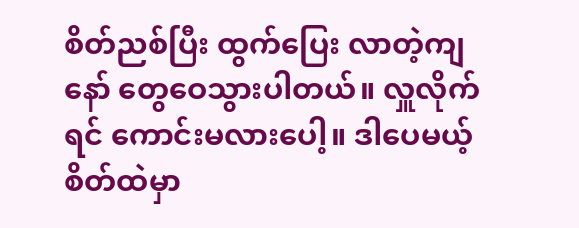စိတ်ညစ်ပြီး ထွက်ပြေး လာတဲ့ကျနော် တွေဝေသွားပါတယ်။ လှူလိုက်ရင် ကောင်းမလားပေါ့။ ဒါပေမယ့် စိတ်ထဲမှာ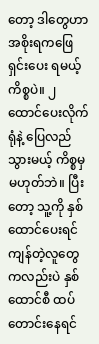တော့ ဒါတွေဟာ အစိုးရကဖြေရှင်းပေး ရမယ့်ကိစ္စပဲ။ ၂ ထောင်ပေးလိုက်ရုံနဲ့ ပြေလည်သွားမယ့် ကိစ္စမှ မဟုတ်ဘဲ။ ပြီးတော့ သူ့ကို နှစ်ထောင်ပေးရင် ကျန်တဲ့လူတွေ ကလည်းပဲ နှစ်ထောင်စီ ထပ်တောင်းနေရင်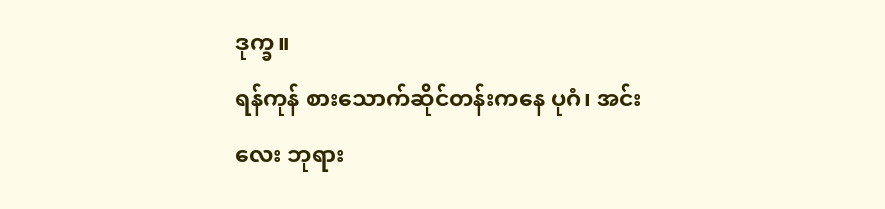ဒုက္ခ။
ရန်ကုန် စားသောက်ဆိုင်တန်းကနေ ပုဂံ၊ အင်းလေး ဘုရား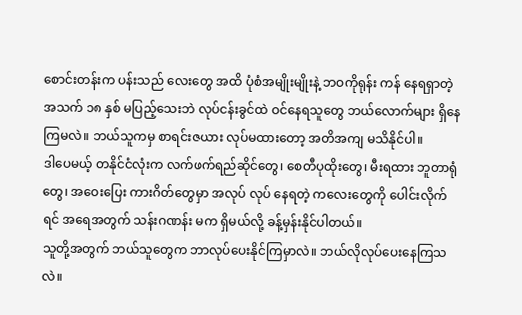စောင်းတန်းက ပန်းသည် လေးတွေ အထိ ပုံစံအမျိုးမျိုးနဲ့ ဘဝကိုရုန်း ကန် နေရရှာတဲ့ အသက် ၁၈ နှစ် မပြည့်သေးဘဲ လုပ်ငန်းခွင်ထဲ ဝင်နေရသူတွေ ဘယ်လောက်များ ရှိနေကြမလဲ။ ဘယ်သူကမှ စာရင်းဇယား လုပ်မထားတော့ အတိအကျ မသိနိုင်ပါ။
ဒါပေမယ့် တနိုင်ငံလုံးက လက်ဖက်ရည်ဆိုင်တွေ၊ စေတီပုထိုးတွေ၊ မီးရထား ဘူတာရုံတွေ၊ အဝေးပြေး ကားဂိတ်တွေမှာ အလုပ် လုပ် နေရတဲ့ ကလေးတွေကို ပေါင်းလိုက်ရင် အရေအတွက် သန်းဂဏန်း မက ရှိမယ်လို့ ခန့်မှန်းနိုင်ပါတယ်။
သူတို့အတွက် ဘယ်သူတွေက ဘာလုပ်ပေးနိုင်ကြမှာလဲ။ ဘယ်လိုလုပ်ပေးနေကြသလဲ။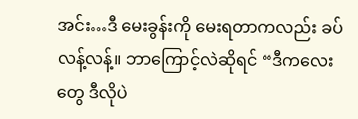အင်း…ဒီ မေးခွန်းကို မေးရတာကလည်း ခပ်လန့်လန့်။ ဘာကြောင့်လဲဆိုရင် “ဒီကလေးတွေ ဒီလိုပဲ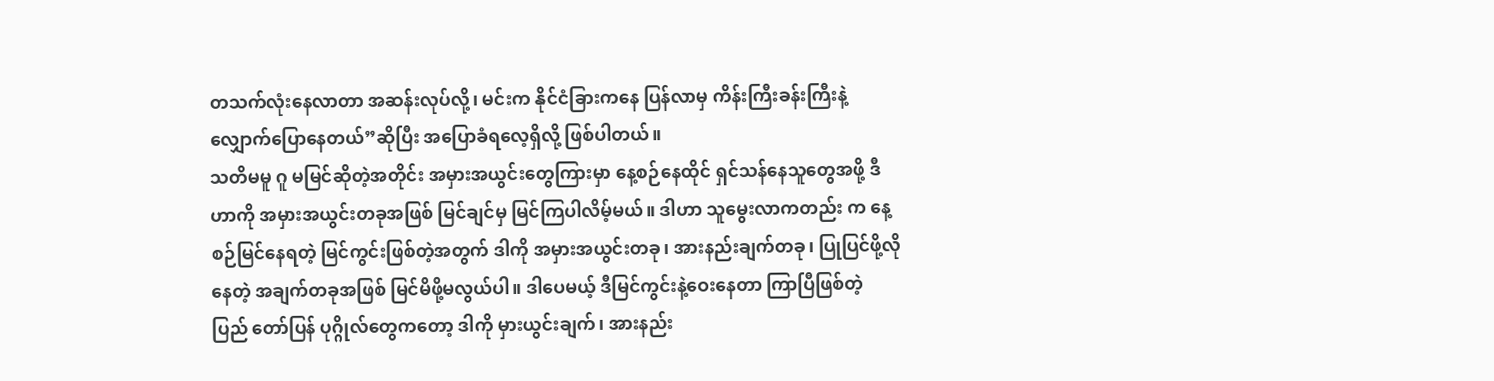တသက်လုံးနေလာတာ အဆန်းလုပ်လို့၊ မင်းက နိုင်ငံခြားကနေ ပြန်လာမှ ကိန်းကြီးခန်းကြီးနဲ့ လျှောက်ပြောနေတယ်”ဆိုပြီး အပြောခံရလေ့ရှိလို့ ဖြစ်ပါတယ်။
သတိမမူ ဂူ မမြင်ဆိုတဲ့အတိုင်း အမှားအယွင်းတွေကြားမှာ နေ့စဉ်နေထိုင် ရှင်သန်နေသူတွေအဖို့ ဒီဟာကို အမှားအယွင်းတခုအဖြစ် မြင်ချင်မှ မြင်ကြပါလိမ့်မယ်။ ဒါဟာ သူမွေးလာကတည်း က နေ့စဉ်မြင်နေရတဲ့ မြင်ကွင်းဖြစ်တဲ့အတွက် ဒါကို အမှားအယွင်းတခု၊ အားနည်းချက်တခု၊ ပြုပြင်ဖို့လိုနေတဲ့ အချက်တခုအဖြစ် မြင်မိဖို့မလွယ်ပါ။ ဒါပေမယ့် ဒီမြင်ကွင်းနဲ့ဝေးနေတာ ကြာပြီဖြစ်တဲ့ ပြည် တော်ပြန် ပုဂ္ဂိုလ်တွေကတော့ ဒါကို မှားယွင်းချက်၊ အားနည်း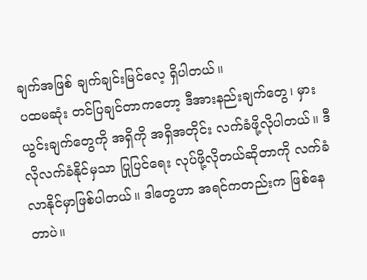ချက်အဖြစ် ချက်ချင်းမြင်လေ့ ရှိပါတယ်။
ပထမဆုံး တင်ပြချင်တာကတော့ ဒီအားနည်းချက်တွေ၊ မှားယွင်းချက်တွေကို အရှိကို အရှိအတိုင်း လက်ခံဖို့လိုပါတယ်။ ဒီလိုလက်ခံနိုင်မှသာ ပြုပြင်ရေး လုပ်ဖို့လိုတယ်ဆိုတာကို လက်ခံလာနိုင်မှာဖြစ်ပါတယ်။ ဒါတွေဟာ အရင်ကတည်းက ဖြစ်နေတာပဲ။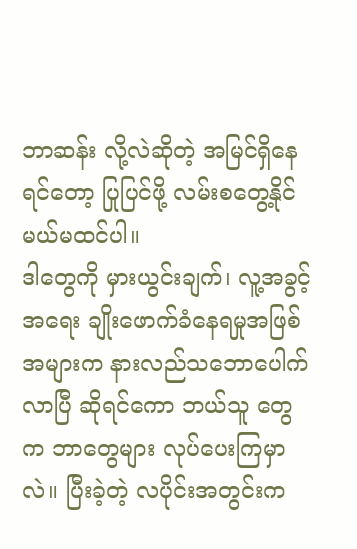ဘာဆန်း လို့လဲဆိုတဲ့ အမြင်ရှိနေရင်တော့ ပြုပြင်ဖို့ လမ်းစတွေ့နိုင်မယ်မထင်ပါ။
ဒါတွေကို မှားယွင်းချက်၊ လူ့အခွင့်အရေး ချိုးဖောက်ခံနေရမှုအဖြစ် အများက နားလည်သဘောပေါက်လာပြီ ဆိုရင်ကော ဘယ်သူ တွေ က ဘာတွေများ လုပ်ပေးကြမှာလဲ။ ပြီးခဲ့တဲ့ လပိုင်းအတွင်းက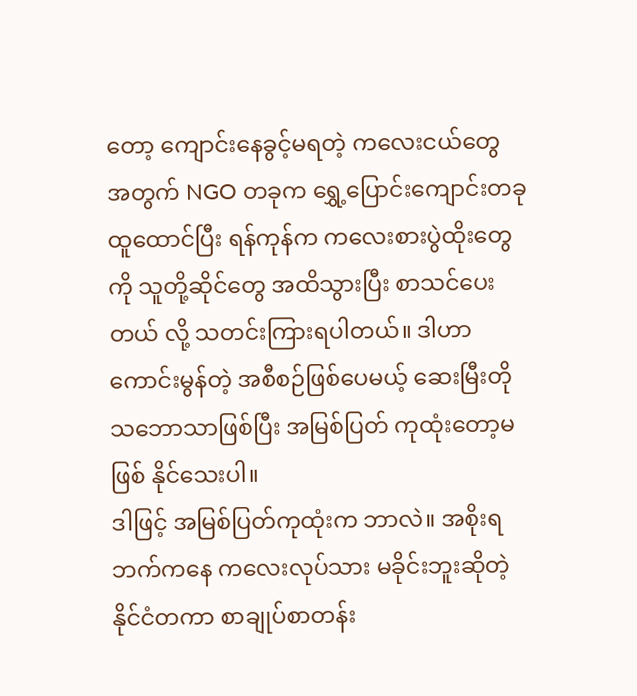တော့ ကျောင်းနေခွင့်မရတဲ့ ကလေးငယ်တွေ အတွက် NGO တခုက ရွှေ့ပြောင်းကျောင်းတခု ထူထောင်ပြီး ရန်ကုန်က ကလေးစားပွဲထိုးတွေကို သူတို့ဆိုင်တွေ အထိသွားပြီး စာသင်ပေးတယ် လို့ သတင်းကြားရပါတယ်။ ဒါဟာ ကောင်းမွန်တဲ့ အစီစဉ်ဖြစ်ပေမယ့် ဆေးမြီးတို သဘောသာဖြစ်ပြီး အမြစ်ပြတ် ကုထုံးတော့မဖြစ် နိုင်သေးပါ။
ဒါဖြင့် အမြစ်ပြတ်ကုထုံးက ဘာလဲ။ အစိုးရ ဘက်ကနေ ကလေးလုပ်သား မခိုင်းဘူးဆိုတဲ့ နိုင်ငံတကာ စာချုပ်စာတန်း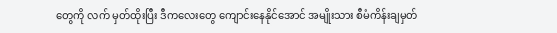တွေကို လက် မှတ်ထိုးပြီး ဒီကလေးတွေ ကျောင်းနေနိုင်အောင် အမျိုးသား စီမံကိန်းချမှတ်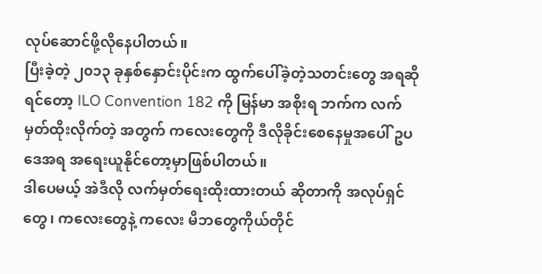လုပ်ဆောင်ဖို့လိုနေပါတယ်။
ပြီးခဲ့တဲ့ ၂၀၁၃ ခုနှစ်နှောင်းပိုင်းက ထွက်ပေါ်ခဲ့တဲ့သတင်းတွေ အရဆို ရင်တော့ ILO Convention 182 ကို မြန်မာ အစိုးရ ဘက်က လက်မှတ်ထိုးလိုက်တဲ့ အတွက် ကလေးတွေကို ဒီလိုခိုင်းစေနေမှုအပေါ် ဥပဒေအရ အရေးယူနိုင်တော့မှာဖြစ်ပါတယ်။
ဒါပေမယ့် အဲဒီလို လက်မှတ်ရေးထိုးထားတယ် ဆိုတာကို အလုပ်ရှင်တွေ၊ ကလေးတွေနဲ့ ကလေး မိဘတွေကိုယ်တိုင်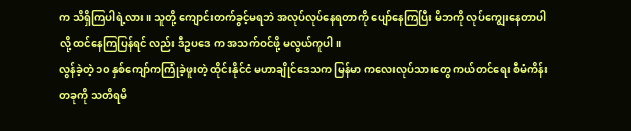က သိရှိကြပါရဲ့လား။ သူတို့ ကျောင်းတက်ခွင့်မရဘဲ အလုပ်လုပ်နေရတာကို ပျော်နေကြပြီး မိဘကို လုပ်ကျွေးနေတာပါလို့ ထင်နေကြပြန်ရင် လည်း ဒီဥပဒေ က အသက်ဝင်ဖို့ မလွယ်ကူပါ။
လွန်ခဲ့တဲ့ ၁၀ နှစ်ကျော်ကကြုံခဲ့ဖူးတဲ့ ထိုင်းနိုင်ငံ မဟာချိုင်ဒေသက မြန်မာ ကလေးလုပ်သားတွေ ကယ်တင်ရေး စီမံကိန်းတခုကို သတိရမိ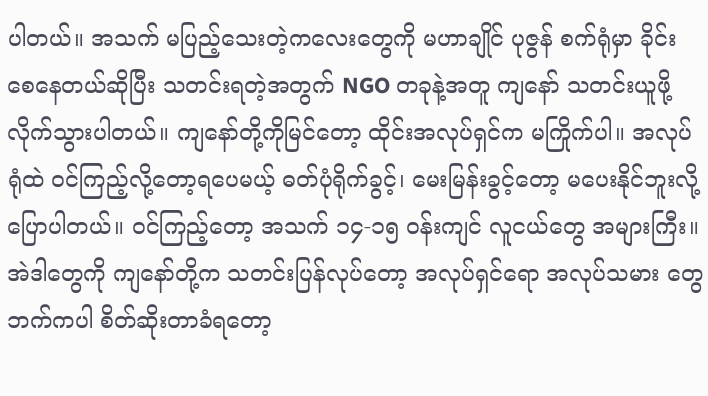ပါတယ်။ အသက် မပြည့်သေးတဲ့ကလေးတွေကို မဟာချိုင် ပုဇွန် စက်ရုံမှာ ခိုင်းစေနေတယ်ဆိုပြီး သတင်းရတဲ့အတွက် NGO တခုနဲ့အတူ ကျနော် သတင်းယူဖို့ လိုက်သွားပါတယ်။ ကျနော်တို့ကိုမြင်တော့ ထိုင်းအလုပ်ရှင်က မကြိုက်ပါ။ အလုပ်ရုံထဲ ဝင်ကြည့်လို့တော့ရပေမယ့် ဓတ်ပုံရိုက်ခွင့်၊ မေးမြန်းခွင့်တော့ မပေးနိုင်ဘူးလို့ ပြောပါတယ်။ ဝင်ကြည့်တော့ အသက် ၁၄-၁၅ ဝန်းကျင် လူငယ်တွေ အများကြီး။
အဲဒါတွေကို ကျနော်တို့က သတင်းပြန်လုပ်တော့ အလုပ်ရှင်ရော အလုပ်သမား တွေဘက်ကပါ စိတ်ဆိုးတာခံရတော့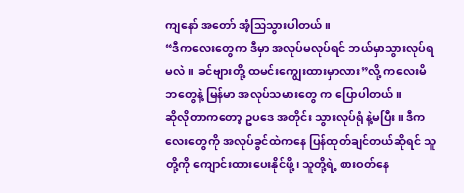ကျနော် အတော် အံ့သြသွားပါတယ်။
“ဒီကလေးတွေက ဒီမှာ အလုပ်မလုပ်ရင် ဘယ်မှာသွားလုပ်ရမလဲ။ ခင်ဗျားတို့ ထမင်းကျွေးထားမှာလား”လို့ ကလေးမိဘတွေနဲ့ မြန်မာ အလုပ်သမားတွေ က ပြောပါတယ်။
ဆိုလိုတာကတော့ ဥပဒေ အတိုင်း သွားလုပ်ရုံ နဲ့မပြီး။ ဒီကလေးတွေကို အလုပ်ခွင်ထဲကနေ ပြန်ထုတ်ချင်တယ်ဆိုရင် သူတို့ကို ကျောင်းထားပေးနိုင်ဖို့၊ သူတို့ရဲ့ စားဝတ်နေ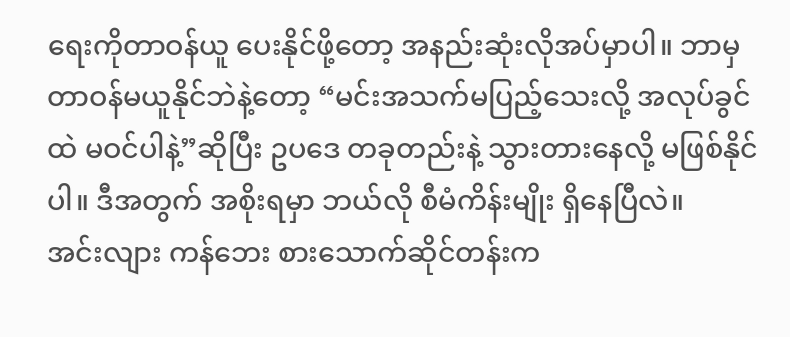ရေးကိုတာဝန်ယူ ပေးနိုင်ဖို့တော့ အနည်းဆုံးလိုအပ်မှာပါ။ ဘာမှ တာဝန်မယူနိုင်ဘဲနဲ့တော့ “မင်းအသက်မပြည့်သေးလို့ အလုပ်ခွင်ထဲ မဝင်ပါနဲ့”ဆိုပြီး ဥပဒေ တခုတည်းနဲ့ သွားတားနေလို့ မဖြစ်နိုင်ပါ။ ဒီအတွက် အစိုးရမှာ ဘယ်လို စီမံကိန်းမျိုး ရှိနေပြီလဲ။
အင်းလျား ကန်ဘေး စားသောက်ဆိုင်တန်းက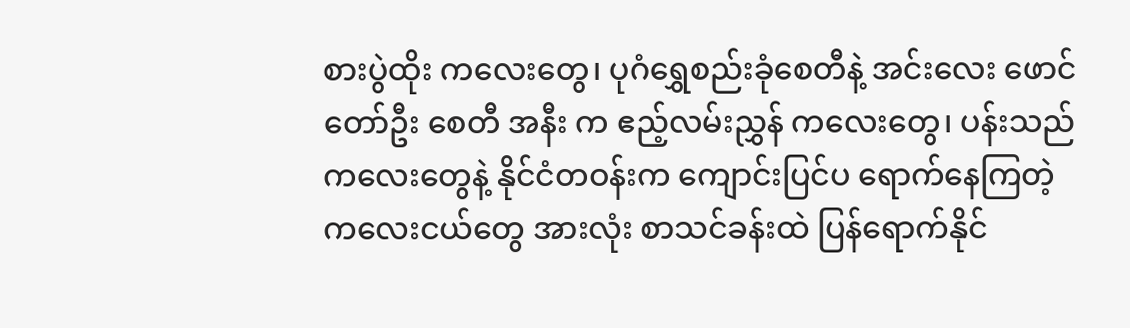စားပွဲထိုး ကလေးတွေ၊ ပုဂံရွှေစည်းခုံစေတီနဲ့ အင်းလေး ဖောင်တော်ဦး စေတီ အနီး က ဧည့်လမ်းညွှန် ကလေးတွေ၊ ပန်းသည် ကလေးတွေနဲ့ နိုင်ငံတဝန်းက ကျောင်းပြင်ပ ရောက်နေကြတဲ့ ကလေးငယ်တွေ အားလုံး စာသင်ခန်းထဲ ပြန်ရောက်နိုင်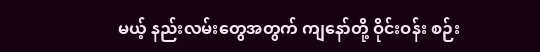မယ့် နည်းလမ်းတွေအတွက် ကျနော်တို့ ဝိုင်းဝန်း စဉ်း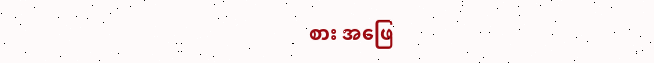စား အဖြေ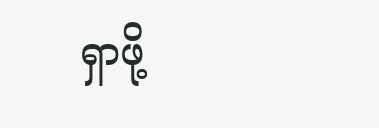ရှာဖို့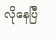လိုနေပြီ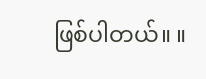ဖြစ်ပါတယ်။ ။